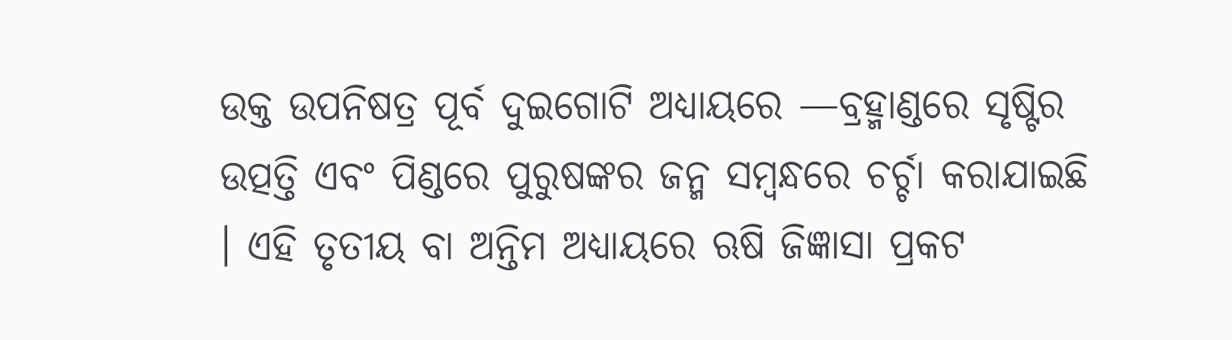ଉକ୍ତ ଉପନିଷତ୍ର ପୂର୍ବ ଦୁଇଗୋଟି ଅଧ୍ୟାୟରେ —ବ୍ରହ୍ମାଣ୍ଡରେ ସୃଷ୍ଟିର ଉତ୍ପତ୍ତି ଏବଂ ପିଣ୍ଡରେ ପୁରୁଷଙ୍କର ଜନ୍ମ ସମ୍ବନ୍ଧରେ ଚର୍ଚ୍ଚା କରାଯାଇଛି । ଏହି ତୃତୀୟ ବା ଅନ୍ତିମ ଅଧ୍ୟାୟରେ ଋଷି ଜିଜ୍ଞାସା ପ୍ରକଟ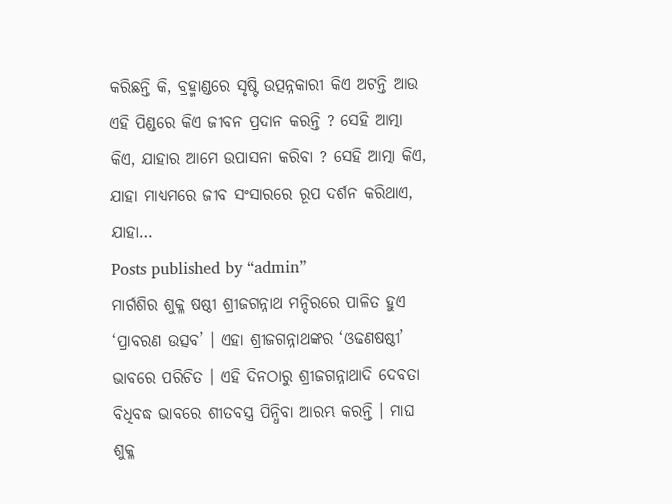କରିଛନ୍ତି କି, ବ୍ରହ୍ମାଣ୍ଡରେ ସୃଷ୍ଟି ଉତ୍ପନ୍ନକାରୀ କିଏ ଅଟନ୍ତି ଆଉ ଏହି ପିଣ୍ଡରେ କିଏ ଜୀବନ ପ୍ରଦାନ କରନ୍ତି ? ସେହି ଆତ୍ମା କିଏ, ଯାହାର ଆମେ ଉପାସନା କରିବା ? ସେହି ଆତ୍ମା କିଏ, ଯାହା ମାଧ୍ୟମରେ ଜୀବ ସଂସାରରେ ରୂପ ଦର୍ଶନ କରିଥାଏ, ଯାହା…
Posts published by “admin”
ମାର୍ଗଶିର ଶୁକ୍ଳ ଷଷ୍ଠୀ ଶ୍ରୀଜଗନ୍ନାଥ ମନ୍ଦିରରେ ପାଳିତ ହୁଏ ‘ପ୍ରାବରଣ ଉତ୍ସବ’ । ଏହା ଶ୍ରୀଜଗନ୍ନାଥଙ୍କର ‘ଓଢଣଷଷ୍ଠୀ’ ଭାବରେ ପରିଚିତ । ଏହି ଦିନଠାରୁ ଶ୍ରୀଜଗନ୍ନାଥାଦି ଦେବତା ବିଧିବଦ୍ଧ ଭାବରେ ଶୀତବସ୍ତ୍ର ପିନ୍ଧିବା ଆରମ୍ଭ କରନ୍ତି । ମାଘ ଶୁକ୍ଳ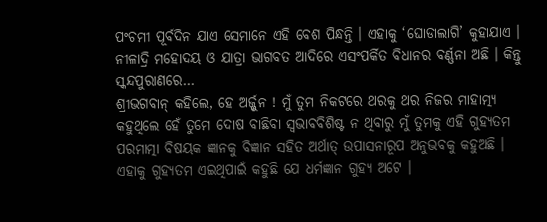ପଂଚମୀ ପୂର୍ବଦିନ ଯାଏ ସେମାନେ ଏହି ବେଶ ପିନ୍ଧନ୍ତି । ଏହାକୁ ‘ଘୋଡାଲାଗି’ କୁହାଯାଏ । ନୀଳାଦ୍ରି ମହୋଦୟ ଓ ଯାତ୍ରା ଭାଗବତ ଆଦିରେ ଏସଂପର୍କିତ ବିଧାନର ବର୍ଣ୍ଣନା ଅଛି । କିନ୍ତୁ ସ୍କନ୍ଦପୁରାଣରେ…
ଶ୍ରୀଭଗବାନ୍ କହିଲେ, ହେ ଅର୍ଜ୍ଜୁନ ! ମୁଁ ତୁମ ନିକଟରେ ଥରକୁ ଥର ନିଜର ମାହାତ୍ମ୍ୟ କହୁଥିଲେ ହେଁ ତୁମେ ଦୋଷ ବାଛିବା ସ୍ୱଭାବବିଶିଷ୍ଟ ନ ଥିବାରୁ ମୁଁ ତୁମକୁ ଏହି ଗୁହ୍ୟତମ ପରମାତ୍ମା ବିଷୟକ ଜ୍ଞାନକୁ ବିଜ୍ଞାନ ସହିତ ଅର୍ଥାତ୍ ଉପାସନାରୂପ ଅନୁଭବକୁ କହୁଅଛି । ଏହାକୁ ଗୁହ୍ୟତମ ଏଇଥିପାଇଁ କହୁଛି ଯେ ଧର୍ମଜ୍ଞାନ ଗୁହ୍ୟ ଅଟେ ।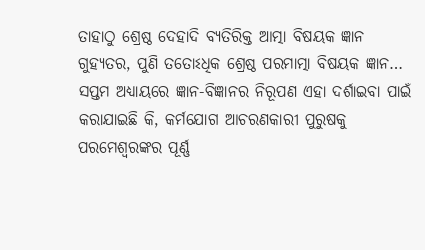ତାହାଠୁ ଶ୍ରେଷ୍ଠ ଦେହାଦି ବ୍ୟତିରିକ୍ତ ଆତ୍ମା ବିଷୟକ ଜ୍ଞାନ ଗୁହ୍ୟତର, ପୁଣି ତତୋଽଧିକ ଶ୍ରେଷ୍ଠ ପରମାତ୍ମା ବିଷୟକ ଜ୍ଞାନ…
ସପ୍ତମ ଅଧ୍ୟାୟରେ ଜ୍ଞାନ-ବିଜ୍ଞାନର ନିରୂପଣ ଏହା ଦର୍ଶାଇବା ପାଇଁ କରାଯାଇଛି କି, କର୍ମଯୋଗ ଆଚରଣକାରୀ ପୁରୁଷକୁ ପରମେଶ୍ୱରଙ୍କର ପୂର୍ଣ୍ଣ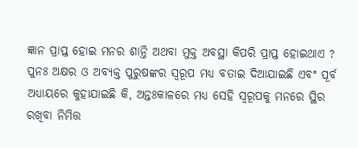ଜ୍ଞାନ ପ୍ରାପ୍ତ ହୋଇ ମନର ଶାନ୍ତି ଅଥବା ମୁକ୍ତ ଅବସ୍ଥା କିପରି ପ୍ରାପ୍ତ ହୋଇଥାଏ ? ପୁନଃ ଅକ୍ଷର ଓ ଅବ୍ୟକ୍ତ ପୁରୁଷଙ୍କର ସ୍ୱରୂପ ମଧ୍ୟ ବତାଇ ଦିଆଯାଇଛି ଏବଂ ପୂର୍ବ ଅଧ୍ୟାୟରେ କୁହାଯାଇଛି କି, ଅନ୍ତଃକାଳରେ ମଧ୍ୟ ସେହି ସ୍ୱରୂପକୁ ମନରେ ସ୍ଥିର ରଖିବା ନିମିତ୍ତ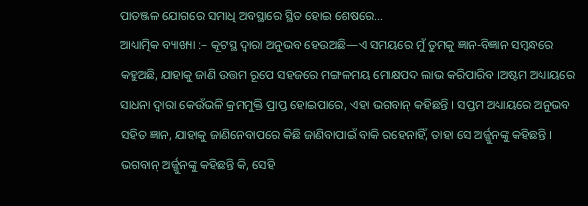ପାତଞ୍ଜଳ ଯୋଗରେ ସମାଧି ଅବସ୍ଥାରେ ସ୍ଥିତ ହୋଇ ଶେଷରେ…
ଆଧ୍ୟାତ୍ମିକ ବ୍ୟାଖ୍ୟା :– କୂଟସ୍ଥ ଦ୍ୱାରା ଅନୁଭବ ହେଉଅଛି—ଏ ସମୟରେ ମୁଁ ତୁମକୁ ଜ୍ଞାନ-ବିଜ୍ଞାନ ସମ୍ବନ୍ଧରେ କହୁଅଛି, ଯାହାକୁ ଜାଣି ଉତ୍ତମ ରୂପେ ସହଜରେ ମଙ୍ଗଳମୟ ମୋକ୍ଷପଦ ଲାଭ କରିପାରିବ ।ଅଷ୍ଟମ ଅଧ୍ୟାୟରେ ସାଧନା ଦ୍ୱାରା କେଉଁଭଳି କ୍ରମମୁକ୍ତି ପ୍ରାପ୍ତ ହୋଇପାରେ, ଏହା ଭଗବାନ୍ କହିଛନ୍ତି । ସପ୍ତମ ଅଧ୍ୟାୟରେ ଅନୁଭବ ସହିତ ଜ୍ଞାନ, ଯାହାକୁ ଜାଣିନେବାପରେ କିଛି ଜାଣିବାପାଇଁ ବାକି ରହେନାହିଁ, ତାହା ସେ ଅର୍ଜ୍ଜୁନଙ୍କୁ କହିଛନ୍ତି । ଭଗବାନ୍ ଅର୍ଜ୍ଜୁନଙ୍କୁ କହିଛନ୍ତି କି, ସେହି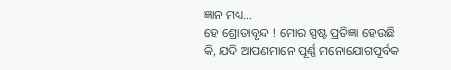ଜ୍ଞାନ ମଧ୍ୟ…
ହେ ଶ୍ରୋତାବୃନ୍ଦ ! ମୋର ସ୍ପଷ୍ଟ ପ୍ରତିଜ୍ଞା ହେଉଛି କି, ଯଦି ଆପଣମାନେ ପୂର୍ଣ୍ଣ ମନୋଯୋଗପୂର୍ବକ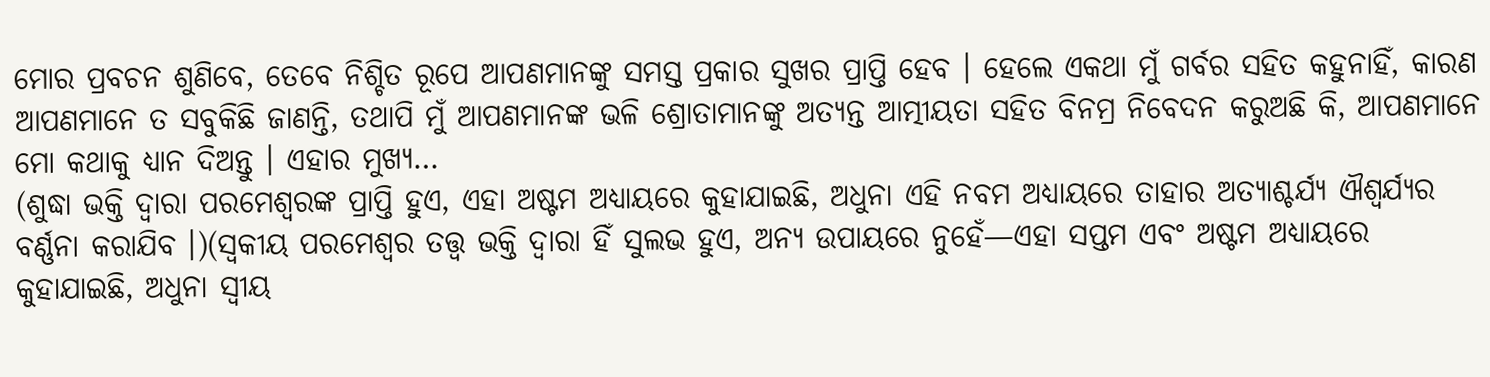ମୋର ପ୍ରବଚନ ଶୁଣିବେ, ତେବେ ନିଶ୍ଚିତ ରୂପେ ଆପଣମାନଙ୍କୁ ସମସ୍ତ ପ୍ରକାର ସୁଖର ପ୍ରାପ୍ତି ହେବ । ହେଲେ ଏକଥା ମୁଁ ଗର୍ବର ସହିତ କହୁନାହିଁ, କାରଣ ଆପଣମାନେ ତ ସବୁକିଛି ଜାଣନ୍ତି, ତଥାପି ମୁଁ ଆପଣମାନଙ୍କ ଭଳି ଶ୍ରୋତାମାନଙ୍କୁ ଅତ୍ୟନ୍ତ ଆତ୍ମୀୟତା ସହିତ ବିନମ୍ର ନିବେଦନ କରୁଅଛି କି, ଆପଣମାନେ ମୋ କଥାକୁ ଧ୍ୟାନ ଦିଅନ୍ତୁ । ଏହାର ମୁଖ୍ୟ…
(ଶୁଦ୍ଧା ଭକ୍ତି ଦ୍ୱାରା ପରମେଶ୍ୱରଙ୍କ ପ୍ରାପ୍ତି ହୁଏ, ଏହା ଅଷ୍ଟମ ଅଧ୍ୟାୟରେ କୁହାଯାଇଛି, ଅଧୁନା ଏହି ନବମ ଅଧ୍ୟାୟରେ ତାହାର ଅତ୍ୟାଶ୍ଚର୍ଯ୍ୟ ଐଶ୍ୱର୍ଯ୍ୟର ବର୍ଣ୍ଣନା କରାଯିବ ।)(ସ୍ୱକୀୟ ପରମେଶ୍ୱର ତତ୍ତ୍ୱ ଭକ୍ତି ଦ୍ୱାରା ହିଁ ସୁଲଭ ହୁଏ, ଅନ୍ୟ ଉପାୟରେ ନୁହେଁ—ଏହା ସପ୍ତମ ଏବଂ ଅଷ୍ଟମ ଅଧ୍ୟାୟରେ କୁହାଯାଇଛି, ଅଧୁନା ସ୍ୱୀୟ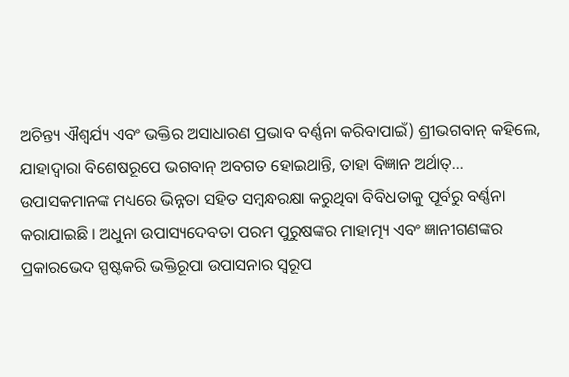ଅଚିନ୍ତ୍ୟ ଐଶ୍ୱର୍ଯ୍ୟ ଏବଂ ଭକ୍ତିର ଅସାଧାରଣ ପ୍ରଭାବ ବର୍ଣ୍ଣନା କରିବାପାଇଁ) ଶ୍ରୀଭଗବାନ୍ କହିଲେ, ଯାହାଦ୍ୱାରା ବିଶେଷରୂପେ ଭଗବାନ୍ ଅବଗତ ହୋଇଥାନ୍ତି, ତାହା ବିଜ୍ଞାନ ଅର୍ଥାତ୍…
ଉପାସକମାନଙ୍କ ମଧ୍ୟରେ ଭିନ୍ନତା ସହିତ ସମ୍ବନ୍ଧରକ୍ଷା କରୁଥିବା ବିବିଧତାକୁ ପୂର୍ବରୁ ବର୍ଣ୍ଣନା କରାଯାଇଛି । ଅଧୁନା ଉପାସ୍ୟଦେବତା ପରମ ପୁରୁଷଙ୍କର ମାହାତ୍ମ୍ୟ ଏବଂ ଜ୍ଞାନୀଗଣଙ୍କର ପ୍ରକାରଭେଦ ସ୍ପଷ୍ଟକରି ଭକ୍ତିରୂପା ଉପାସନାର ସ୍ୱରୂପ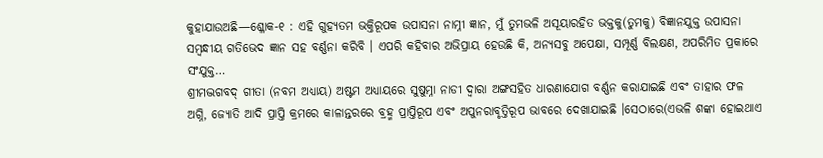କୁହାଯାଉଅଛି—ଶ୍ଳୋକ-୧ : ଏହି ଗୁହ୍ୟତମ ଭକ୍ତିରୂପକ ଉପାସନା ନାମ୍ନୀ ଜ୍ଞାନ, ମୁଁ ତୁମଭଳି ଅସୂୟାରହିତ ଭକ୍ତକୁ(ତୁମକୁ) ବିଜ୍ଞାନଯୁକ୍ତ ଉପାସନା ସମ୍ବନ୍ଧୀୟ ଗତିଭେଦ ଜ୍ଞାନ ସହ ବର୍ଣ୍ଣନା କରିବି । ଏପରି କହିବାର ଅଭିପ୍ରାୟ ହେଉଛି କି, ଅନ୍ୟସବୁ ଅପେକ୍ଷା, ସମ୍ପୂର୍ଣ୍ଣ ବିଲକ୍ଷଣ, ଅପରିମିତ ପ୍ରକାରେ ସଂଯୁକ୍ତ…
ଶ୍ରୀମଦ୍ଭଗବଦ୍ ଗୀତା (ନବମ ଅଧ୍ୟାୟ) ଅଷ୍ଟମ ଅଧ୍ୟାୟରେ ସୁଷୁମ୍ନା ନାଡୀ ଦ୍ୱାରା ଅଙ୍ଗସହିତ ଧାରଣାଯୋଗ ବର୍ଣ୍ଣନ କରାଯାଇଛି ଏବଂ ତାହାର ଫଳ ଅଗ୍ନି, ଜ୍ୟୋତି ଆଦି ପ୍ରାପ୍ତି କ୍ରମରେ କାଳାନ୍ତରରେ ବ୍ରହ୍ମ ପ୍ରାପ୍ତିରୂପ ଏବଂ ଅପୁନରାବୃତ୍ତିରୂପ ଭାବରେ ଦେଖାଯାଇଛି ।ସେଠାରେ(ଏଭଳି ଶଙ୍କା ହୋଇଥାଏ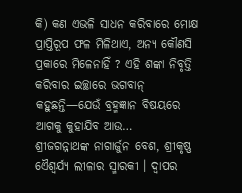କି) କଣ ଏଭଳି ସାଧନ କରିବାରେ ମୋକ୍ଷ ପ୍ରାପ୍ତିରୂପ ଫଳ ମିଳିଥାଏ, ଅନ୍ୟ କୌଣସି ପ୍ରକାରେ ମିଳେନାହିଁ ? ଏହି ଶଙ୍କା ନିବୃତ୍ତି କରିବାର ଇଚ୍ଛାରେ ଭଗବାନ୍ କହୁଛନ୍ତି—ଯେଉଁ ବ୍ରହ୍ମଜ୍ଞାନ ବିଷୟରେ ଆଗକୁ କୁହାଯିବ ଆଉ…
ଶ୍ରୀଜଗନ୍ନାଥଙ୍କ ନାଗାର୍ଜୁନ ବେଶ, ଶ୍ରୀକୃଷ୍ଣ ଏୈଶ୍ବର୍ଯ୍ଯ ଲୀଳାର ସ୍ମାରକୀ । ଦ୍ବାପର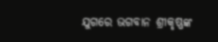ଯୁଗରେ ଭଗବାନ ଶ୍ରୀକୃଷ୍ଣଙ୍କ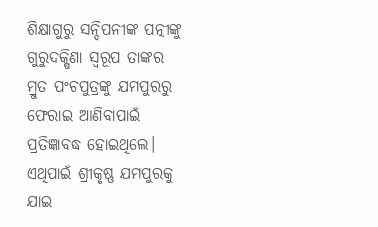ଶିକ୍ଷାଗୁରୁ ସନ୍ଦିପନୀଙ୍କ ପତ୍ନୀଙ୍କୁ ଗୁରୁଦକ୍ଷିଣା ସ୍ବରୂପ ତାଙ୍କର ମ୍ରୁତ ପଂଚପୁତ୍ରଙ୍କୁ ଯମପୁରରୁ ଫେରାଇ ଆଣିବାପାଇଁ ପ୍ରତିଜ୍ଞାବଦ୍ଧ ହୋଇଥିଲେ। ଏଥିପାଇଁ ଶ୍ରୀକୃଷ୍ଣ ଯମପୁରକୁ ଯାଇ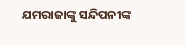ଯମରାଜାଙ୍କୁ ସନ୍ଦିପନୀଙ୍କ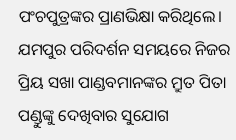ପଂଚପୁତ୍ରଙ୍କର ପ୍ରାଣଭିକ୍ଷା କରିଥିଲେ। ଯମପୁର ପରିଦର୍ଶନ ସମୟରେ ନିଜର ପ୍ରିୟ ସଖା ପାଣ୍ଡବମାନଙ୍କର ମ୍ରୁତ ପିତା ପଣ୍ଡୁଙ୍କୁ ଦେଖିବାର ସୁଯୋଗ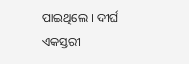ପାଇଥିଲେ । ଦୀର୍ଘ ଏକସ୍ତରୀ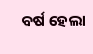ବର୍ଷ ହେଲା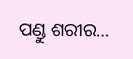ପଣ୍ଡୁ ଶରୀର…